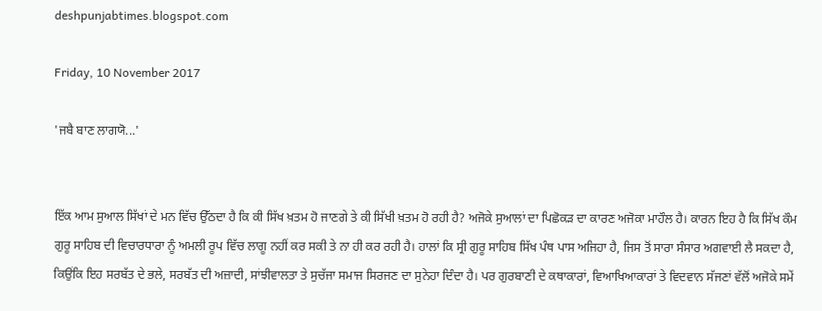deshpunjabtimes.blogspot.com

Friday, 10 November 2017

'ਜਬੈ ਬਾਣ ਲਾਗਯੋ...'


ਇੱਕ ਆਮ ਸੁਆਲ ਸਿੱਖਾਂ ਦੇ ਮਨ ਵਿੱਚ ਉੱਠਦਾ ਹੈ ਕਿ ਕੀ ਸਿੱਖ ਖ਼ਤਮ ਹੋ ਜਾਣਗੇ ਤੇ ਕੀ ਸਿੱਖੀ ਖ਼ਤਮ ਹੋ ਰਹੀ ਹੈ? ਅਜੋਕੇ ਸੁਆਲਾਂ ਦਾ ਪਿਛੋਕੜ ਦਾ ਕਾਰਣ ਅਜੋਕਾ ਮਾਹੌਲ ਹੈ। ਕਾਰਨ ਇਹ ਹੈ ਕਿ ਸਿੱਖ ਕੌਮ ਗੁਰੂ ਸਾਹਿਬ ਦੀ ਵਿਚਾਰਧਾਰਾ ਨੂੰ ਅਮਲੀ ਰੂਪ ਵਿੱਚ ਲਾਗੂ ਨਹੀਂ ਕਰ ਸਕੀ ਤੇ ਨਾ ਹੀ ਕਰ ਰਹੀ ਹੈ। ਹਾਲਾਂ ਕਿ ਸ੍ਰੀ ਗੁਰੂ ਸਾਹਿਬ ਸਿੱਖ ਪੰਥ ਪਾਸ ਅਜਿਹਾ ਹੈ, ਜਿਸ ਤੋਂ ਸਾਰਾ ਸੰਸਾਰ ਅਗਵਾਈ ਲੈ ਸਕਦਾ ਹੈ, ਕਿਉਂਕਿ ਇਹ ਸਰਬੱਤ ਦੇ ਭਲੇ, ਸਰਬੱਤ ਦੀ ਅਜ਼ਾਦੀ, ਸਾਂਝੀਵਾਲਤਾ ਤੇ ਸੁਚੱਜਾ ਸਮਾਜ ਸਿਰਜਣ ਦਾ ਸੁਨੇਹਾ ਦਿੰਦਾ ਹੈ। ਪਰ ਗੁਰਬਾਣੀ ਦੇ ਕਥਾਕਾਰਾਂ, ਵਿਆਖਿਆਕਾਰਾਂ ਤੇ ਵਿਦਵਾਨ ਸੱਜਣਾਂ ਵੱਲੋਂ ਅਜੋਕੇ ਸਮੇਂ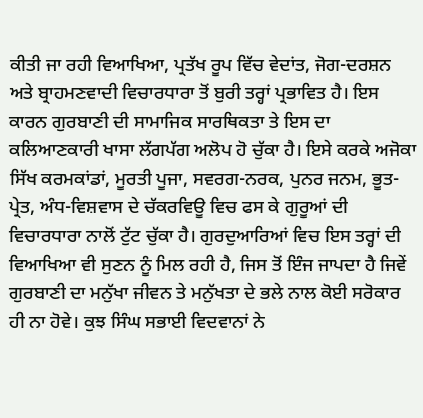ਕੀਤੀ ਜਾ ਰਹੀ ਵਿਆਖਿਆ, ਪ੍ਰਤੱਖ ਰੂਪ ਵਿੱਚ ਵੇਦਾਂਤ, ਜੋਗ-ਦਰਸ਼ਨ ਅਤੇ ਬ੍ਰਾਹਮਣਵਾਦੀ ਵਿਚਾਰਧਾਰਾ ਤੋਂ ਬੁਰੀ ਤਰ੍ਹਾਂ ਪ੍ਰਭਾਵਿਤ ਹੈ। ਇਸ ਕਾਰਨ ਗੁਰਬਾਣੀ ਦੀ ਸਾਮਾਜਿਕ ਸਾਰਥਿਕਤਾ ਤੇ ਇਸ ਦਾ ਕਲਿਆਣਕਾਰੀ ਖਾਸਾ ਲੱਗਪੱਗ ਅਲੋਪ ਹੋ ਚੁੱਕਾ ਹੈ। ਇਸੇ ਕਰਕੇ ਅਜੋਕਾ ਸਿੱਖ ਕਰਮਕਾਂਡਾਂ, ਮੂਰਤੀ ਪੂਜਾ, ਸਵਰਗ-ਨਰਕ, ਪੁਨਰ ਜਨਮ, ਭੂਤ-ਪ੍ਰੇਤ, ਅੰਧ-ਵਿਸ਼ਵਾਸ ਦੇ ਚੱਕਰਵਿਊ ਵਿਚ ਫਸ ਕੇ ਗੁਰੂਆਂ ਦੀ ਵਿਚਾਰਧਾਰਾ ਨਾਲੋਂ ਟੁੱਟ ਚੁੱਕਾ ਹੈ। ਗੁਰਦੁਆਰਿਆਂ ਵਿਚ ਇਸ ਤਰ੍ਹਾਂ ਦੀ ਵਿਆਖਿਆ ਵੀ ਸੁਣਨ ਨੂੰ ਮਿਲ ਰਹੀ ਹੈ, ਜਿਸ ਤੋਂ ਇੰਜ ਜਾਪਦਾ ਹੈ ਜਿਵੇਂ ਗੁਰਬਾਣੀ ਦਾ ਮਨੁੱਖਾ ਜੀਵਨ ਤੇ ਮਨੁੱਖਤਾ ਦੇ ਭਲੇ ਨਾਲ ਕੋਈ ਸਰੋਕਾਰ ਹੀ ਨਾ ਹੋਵੇ। ਕੁਝ ਸਿੰਘ ਸਭਾਈ ਵਿਦਵਾਨਾਂ ਨੇ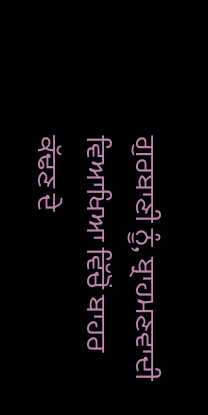ਗੁਰਬਾਣੀ ਨੂੰ, ਬ੍ਰਾਹਮਣਵਾਦੀ ਵਿਆਖਿਆ ਵਿੱਚੋਂ ਬਾਹਰ ਕੱਢਣ ਦੇ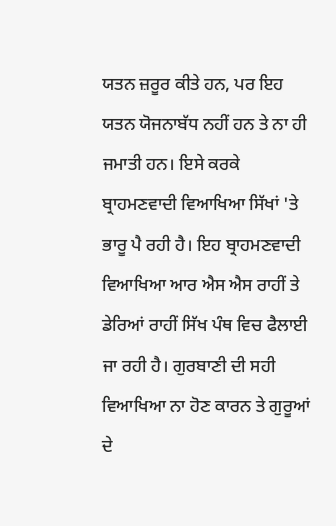ਯਤਨ ਜ਼ਰੂਰ ਕੀਤੇ ਹਨ, ਪਰ ਇਹ ਯਤਨ ਯੋਜਨਾਬੱਧ ਨਹੀਂ ਹਨ ਤੇ ਨਾ ਹੀ ਜਮਾਤੀ ਹਨ। ਇਸੇ ਕਰਕੇ ਬ੍ਰਾਹਮਣਵਾਦੀ ਵਿਆਖਿਆ ਸਿੱਖਾਂ 'ਤੇ ਭਾਰੂ ਪੈ ਰਹੀ ਹੈ। ਇਹ ਬ੍ਰਾਹਮਣਵਾਦੀ ਵਿਆਖਿਆ ਆਰ ਐਸ ਐਸ ਰਾਹੀਂ ਤੇ ਡੇਰਿਆਂ ਰਾਹੀਂ ਸਿੱਖ ਪੰਥ ਵਿਚ ਫੈਲਾਈ ਜਾ ਰਹੀ ਹੈ। ਗੁਰਬਾਣੀ ਦੀ ਸਹੀ ਵਿਆਖਿਆ ਨਾ ਹੋਣ ਕਾਰਨ ਤੇ ਗੁਰੂਆਂ ਦੇ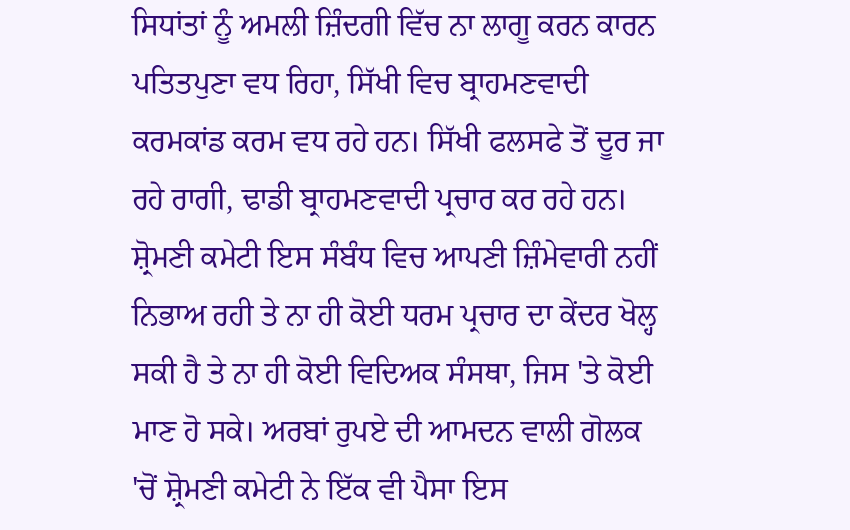ਸਿਧਾਂਤਾਂ ਨੂੰ ਅਮਲੀ ਜ਼ਿੰਦਗੀ ਵਿੱਚ ਨਾ ਲਾਗੂ ਕਰਨ ਕਾਰਨ ਪਤਿਤਪੁਣਾ ਵਧ ਰਿਹਾ, ਸਿੱਖੀ ਵਿਚ ਬ੍ਰਾਹਮਣਵਾਦੀ ਕਰਮਕਾਂਡ ਕਰਮ ਵਧ ਰਹੇ ਹਨ। ਸਿੱਖੀ ਫਲਸਫੇ ਤੋਂ ਦੂਰ ਜਾ ਰਹੇ ਰਾਗੀ, ਢਾਡੀ ਬ੍ਰਾਹਮਣਵਾਦੀ ਪ੍ਰਚਾਰ ਕਰ ਰਹੇ ਹਨ। ਸ਼੍ਰੋਮਣੀ ਕਮੇਟੀ ਇਸ ਸੰਬੰਧ ਵਿਚ ਆਪਣੀ ਜ਼ਿੰਮੇਵਾਰੀ ਨਹੀਂ ਨਿਭਾਅ ਰਹੀ ਤੇ ਨਾ ਹੀ ਕੋਈ ਧਰਮ ਪ੍ਰਚਾਰ ਦਾ ਕੇਂਦਰ ਖੋਲ੍ਹ ਸਕੀ ਹੈ ਤੇ ਨਾ ਹੀ ਕੋਈ ਵਿਦਿਅਕ ਸੰਸਥਾ, ਜਿਸ 'ਤੇ ਕੋਈ ਮਾਣ ਹੋ ਸਕੇ। ਅਰਬਾਂ ਰੁਪਏ ਦੀ ਆਮਦਨ ਵਾਲੀ ਗੋਲਕ 'ਚੋਂ ਸ਼੍ਰੋਮਣੀ ਕਮੇਟੀ ਨੇ ਇੱਕ ਵੀ ਪੈਸਾ ਇਸ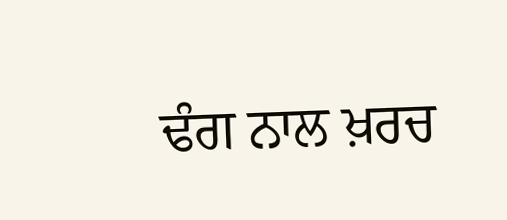ਢੰਗ ਨਾਲ ਖ਼ਰਚ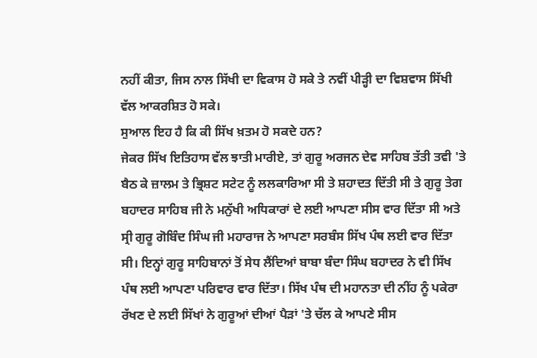ਨਹੀਂ ਕੀਤਾ, ਜਿਸ ਨਾਲ ਸਿੱਖੀ ਦਾ ਵਿਕਾਸ ਹੋ ਸਕੇ ਤੇ ਨਵੀਂ ਪੀੜ੍ਹੀ ਦਾ ਵਿਸ਼ਵਾਸ ਸਿੱਖੀ ਵੱਲ ਆਕਰਸ਼ਿਤ ਹੋ ਸਕੇ।
ਸੁਆਲ ਇਹ ਹੈ ਕਿ ਕੀ ਸਿੱਖ ਖ਼ਤਮ ਹੋ ਸਕਦੇ ਹਨ?
ਜੇਕਰ ਸਿੱਖ ਇਤਿਹਾਸ ਵੱਲ ਝਾਤੀ ਮਾਰੀਏ, ਤਾਂ ਗੁਰੂ ਅਰਜਨ ਦੇਵ ਸਾਹਿਬ ਤੱਤੀ ਤਵੀ 'ਤੇ ਬੈਠ ਕੇ ਜ਼ਾਲਮ ਤੇ ਭ੍ਰਿਸ਼ਟ ਸਟੇਟ ਨੂੰ ਲਲਕਾਰਿਆ ਸੀ ਤੇ ਸ਼ਹਾਦਤ ਦਿੱਤੀ ਸੀ ਤੇ ਗੁਰੂ ਤੇਗ ਬਹਾਦਰ ਸਾਹਿਬ ਜੀ ਨੇ ਮਨੁੱਖੀ ਅਧਿਕਾਰਾਂ ਦੇ ਲਈ ਆਪਣਾ ਸੀਸ ਵਾਰ ਦਿੱਤਾ ਸੀ ਅਤੇ ਸ੍ਰੀ ਗੁਰੂ ਗੋਬਿੰਦ ਸਿੰਘ ਜੀ ਮਹਾਰਾਜ ਨੇ ਆਪਣਾ ਸਰਬੰਸ ਸਿੱਖ ਪੰਥ ਲਈ ਵਾਰ ਦਿੱਤਾ ਸੀ। ਇਨ੍ਹਾਂ ਗੁਰੂ ਸਾਹਿਬਾਨਾਂ ਤੋਂ ਸੇਧ ਲੈਂਦਿਆਂ ਬਾਬਾ ਬੰਦਾ ਸਿੰਘ ਬਹਾਦਰ ਨੇ ਵੀ ਸਿੱਖ ਪੰਥ ਲਈ ਆਪਣਾ ਪਰਿਵਾਰ ਵਾਰ ਦਿੱਤਾ। ਸਿੱਖ ਪੰਥ ਦੀ ਮਹਾਨਤਾ ਦੀ ਨੀਂਹ ਨੂੰ ਪਕੇਰਾ ਰੱਖਣ ਦੇ ਲਈ ਸਿੱਖਾਂ ਨੇ ਗੁਰੂਆਂ ਦੀਆਂ ਪੈੜਾਂ 'ਤੇ ਚੱਲ ਕੇ ਆਪਣੇ ਸੀਸ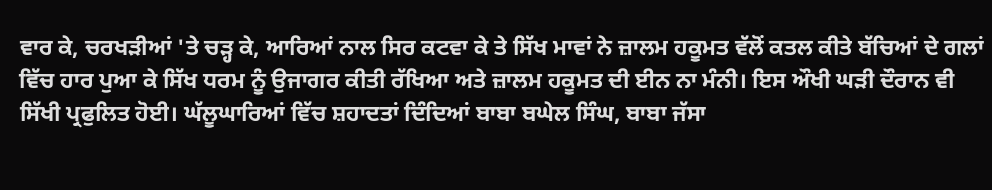ਵਾਰ ਕੇ, ਚਰਖੜੀਆਂ 'ਤੇ ਚੜ੍ਹ ਕੇ, ਆਰਿਆਂ ਨਾਲ ਸਿਰ ਕਟਵਾ ਕੇ ਤੇ ਸਿੱਖ ਮਾਵਾਂ ਨੇ ਜ਼ਾਲਮ ਹਕੂਮਤ ਵੱਲੋਂ ਕਤਲ ਕੀਤੇ ਬੱਚਿਆਂ ਦੇ ਗਲਾਂ ਵਿੱਚ ਹਾਰ ਪੁਆ ਕੇ ਸਿੱਖ ਧਰਮ ਨੂੰ ਉਜਾਗਰ ਕੀਤੀ ਰੱਖਿਆ ਅਤੇ ਜ਼ਾਲਮ ਹਕੂਮਤ ਦੀ ਈਨ ਨਾ ਮੰਨੀ। ਇਸ ਔਖੀ ਘੜੀ ਦੌਰਾਨ ਵੀ ਸਿੱਖੀ ਪ੍ਰਫੁਲਿਤ ਹੋਈ। ਘੱਲੂਘਾਰਿਆਂ ਵਿੱਚ ਸ਼ਹਾਦਤਾਂ ਦਿੰਦਿਆਂ ਬਾਬਾ ਬਘੇਲ ਸਿੰਘ, ਬਾਬਾ ਜੱਸਾ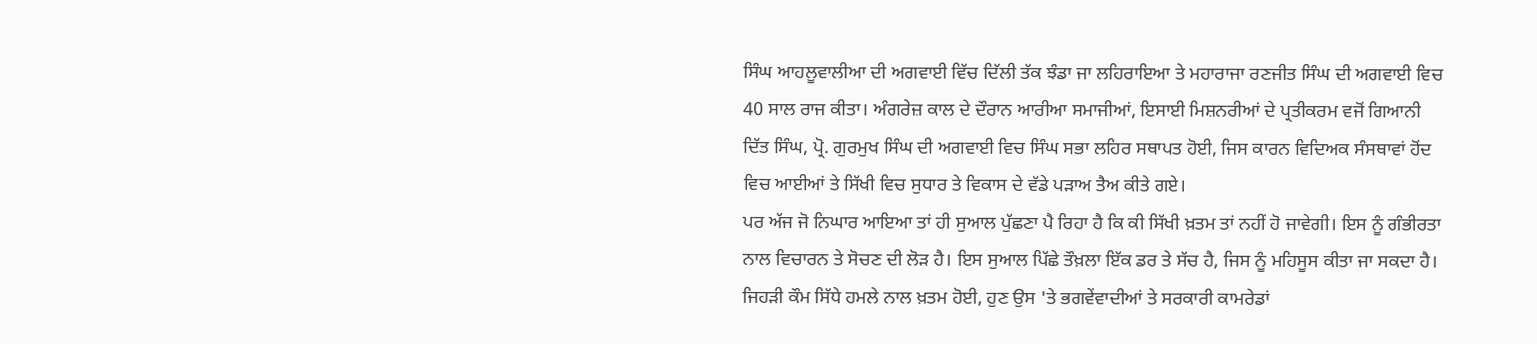ਸਿੰਘ ਆਹਲੂਵਾਲੀਆ ਦੀ ਅਗਵਾਈ ਵਿੱਚ ਦਿੱਲੀ ਤੱਕ ਝੰਡਾ ਜਾ ਲਹਿਰਾਇਆ ਤੇ ਮਹਾਰਾਜਾ ਰਣਜੀਤ ਸਿੰਘ ਦੀ ਅਗਵਾਈ ਵਿਚ 40 ਸਾਲ ਰਾਜ ਕੀਤਾ। ਅੰਗਰੇਜ਼ ਕਾਲ ਦੇ ਦੌਰਾਨ ਆਰੀਆ ਸਮਾਜੀਆਂ, ਇਸਾਈ ਮਿਸ਼ਨਰੀਆਂ ਦੇ ਪ੍ਰਤੀਕਰਮ ਵਜੋਂ ਗਿਆਨੀ ਦਿੱਤ ਸਿੰਘ, ਪ੍ਰੋ. ਗੁਰਮੁਖ ਸਿੰਘ ਦੀ ਅਗਵਾਈ ਵਿਚ ਸਿੰਘ ਸਭਾ ਲਹਿਰ ਸਥਾਪਤ ਹੋਈ, ਜਿਸ ਕਾਰਨ ਵਿਦਿਅਕ ਸੰਸਥਾਵਾਂ ਹੋਂਦ ਵਿਚ ਆਈਆਂ ਤੇ ਸਿੱਖੀ ਵਿਚ ਸੁਧਾਰ ਤੇ ਵਿਕਾਸ ਦੇ ਵੱਡੇ ਪੜਾਅ ਤੈਅ ਕੀਤੇ ਗਏ।
ਪਰ ਅੱਜ ਜੋ ਨਿਘਾਰ ਆਇਆ ਤਾਂ ਹੀ ਸੁਆਲ ਪੁੱਛਣਾ ਪੈ ਰਿਹਾ ਹੈ ਕਿ ਕੀ ਸਿੱਖੀ ਖ਼ਤਮ ਤਾਂ ਨਹੀਂ ਹੋ ਜਾਵੇਗੀ। ਇਸ ਨੂੰ ਗੰਭੀਰਤਾ ਨਾਲ ਵਿਚਾਰਨ ਤੇ ਸੋਚਣ ਦੀ ਲੋੜ ਹੈ। ਇਸ ਸੁਆਲ ਪਿੱਛੇ ਤੌਖ਼ਲਾ ਇੱਕ ਡਰ ਤੇ ਸੱਚ ਹੈ, ਜਿਸ ਨੂੰ ਮਹਿਸੂਸ ਕੀਤਾ ਜਾ ਸਕਦਾ ਹੈ। ਜਿਹੜੀ ਕੌਮ ਸਿੱਧੇ ਹਮਲੇ ਨਾਲ ਖ਼ਤਮ ਹੋਈ, ਹੁਣ ਉਸ 'ਤੇ ਭਗਵੇਂਵਾਦੀਆਂ ਤੇ ਸਰਕਾਰੀ ਕਾਮਰੇਡਾਂ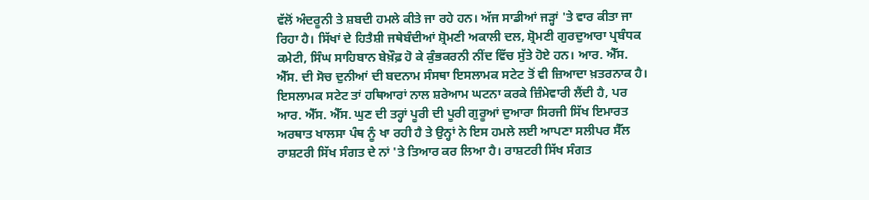ਵੱਲੋਂ ਅੰਦਰੂਨੀ ਤੇ ਸ਼ਬਦੀ ਹਮਲੇ ਕੀਤੇ ਜਾ ਰਹੇ ਹਨ। ਅੱਜ ਸਾਡੀਆਂ ਜੜ੍ਹਾਂ 'ਤੇ ਵਾਰ ਕੀਤਾ ਜਾ ਰਿਹਾ ਹੈ। ਸਿੱਖਾਂ ਦੇ ਹਿਤੈਸ਼ੀ ਜਥੇਬੰਦੀਆਂ ਸ਼੍ਰੋਮਣੀ ਅਕਾਲੀ ਦਲ, ਸ਼੍ਰੋਮਣੀ ਗੁਰਦੁਆਰਾ ਪ੍ਰਬੰਧਕ ਕਮੇਟੀ, ਸਿੰਘ ਸਾਹਿਬਾਨ ਬੇਖ਼ੌਫ਼ ਹੋ ਕੇ ਕੁੰਭਕਰਨੀ ਨੀਂਦ ਵਿੱਚ ਸੁੱਤੇ ਹੋਏ ਹਨ। ਆਰ. ਐੱਸ. ਐੱਸ. ਦੀ ਸੋਚ ਦੁਨੀਆਂ ਦੀ ਬਦਨਾਮ ਸੰਸਥਾ ਇਸਲਾਮਕ ਸਟੇਟ ਤੋਂ ਵੀ ਜ਼ਿਆਦਾ ਖ਼ਤਰਨਾਕ ਹੈ। ਇਸਲਾਮਕ ਸਟੇਟ ਤਾਂ ਹਥਿਆਰਾਂ ਨਾਲ ਸ਼ਰੇਆਮ ਘਟਨਾ ਕਰਕੇ ਜ਼ਿੰਮੇਵਾਰੀ ਲੈਂਦੀ ਹੈ, ਪਰ ਆਰ. ਐੱਸ. ਐੱਸ. ਘੁਣ ਦੀ ਤਰ੍ਹਾਂ ਪੂਰੀ ਦੀ ਪੂਰੀ ਗੁਰੂਆਂ ਦੁਆਰਾ ਸਿਰਜੀ ਸਿੱਖ ਇਮਾਰਤ ਅਰਥਾਤ ਖਾਲਸਾ ਪੰਥ ਨੂੰ ਖਾ ਰਹੀ ਹੈ ਤੇ ਉਨ੍ਹਾਂ ਨੇ ਇਸ ਹਮਲੇ ਲਈ ਆਪਣਾ ਸਲੀਪਰ ਸੈੱਲ ਰਾਸ਼ਟਰੀ ਸਿੱਖ ਸੰਗਤ ਦੇ ਨਾਂ 'ਤੇ ਤਿਆਰ ਕਰ ਲਿਆ ਹੈ। ਰਾਸ਼ਟਰੀ ਸਿੱਖ ਸੰਗਤ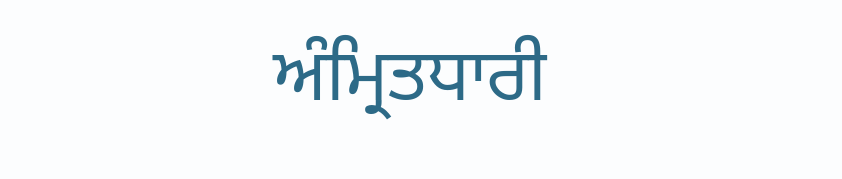ਅੰਮ੍ਰਿਤਧਾਰੀ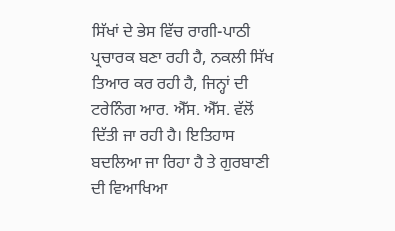ਸਿੱਖਾਂ ਦੇ ਭੇਸ ਵਿੱਚ ਰਾਗੀ-ਪਾਠੀ ਪ੍ਰਚਾਰਕ ਬਣਾ ਰਹੀ ਹੈ, ਨਕਲੀ ਸਿੱਖ ਤਿਆਰ ਕਰ ਰਹੀ ਹੈ, ਜਿਨ੍ਹਾਂ ਦੀ ਟਰੇਨਿੰਗ ਆਰ. ਐੱਸ. ਐੱਸ. ਵੱਲੋਂ ਦਿੱਤੀ ਜਾ ਰਹੀ ਹੈ। ਇਤਿਹਾਸ ਬਦਲਿਆ ਜਾ ਰਿਹਾ ਹੈ ਤੇ ਗੁਰਬਾਣੀ ਦੀ ਵਿਆਖਿਆ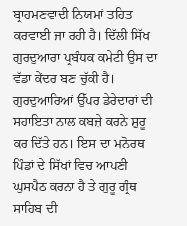ਬ੍ਰਾਹਮਣਵਾਦੀ ਨਿਯਮਾਂ ਤਹਿਤ ਕਰਵਾਈ ਜਾ ਰਹੀ ਹੈ। ਦਿੱਲੀ ਸਿੱਖ ਗੁਰਦੁਆਰਾ ਪ੍ਰਬੰਧਕ ਕਮੇਟੀ ਉਸ ਦਾ ਵੱਡਾ ਕੇਂਦਰ ਬਣ ਚੁੱਕੀ ਹੈ। ਗੁਰਦੁਆਰਿਆਂ ਉੱਪਰ ਡੇਰੇਦਾਰਾਂ ਦੀ ਸਹਾਇਤਾ ਨਾਲ ਕਬਜ਼ੇ ਕਰਨੇ ਸ਼ੁਰੂ ਕਰ ਦਿੱਤੇ ਹਨ। ਇਸ ਦਾ ਮਨੋਰਥ ਪਿੰਡਾਂ ਦੇ ਸਿੱਖਾਂ ਵਿਚ ਆਪਣੀ ਘੁਸਪੈਠ ਕਰਨਾ ਹੈ ਤੇ ਗੁਰੂ ਗ੍ਰੰਥ ਸਾਹਿਬ ਦੀ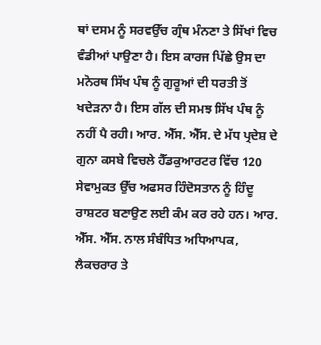ਥਾਂ ਦਸਮ ਨੂੰ ਸਰਵਉੱਚ ਗ੍ਰੰਥ ਮੰਨਣਾ ਤੇ ਸਿੱਖਾਂ ਵਿਚ ਵੰਡੀਆਂ ਪਾਉਣਾ ਹੈ। ਇਸ ਕਾਰਜ ਪਿੱਛੇ ਉਸ ਦਾ ਮਨੋਰਥ ਸਿੱਖ ਪੰਥ ਨੂੰ ਗੁਰੂਆਂ ਦੀ ਧਰਤੀ ਤੋਂ ਖਦੇੜਨਾ ਹੈ। ਇਸ ਗੱਲ ਦੀ ਸਮਝ ਸਿੱਖ ਪੰਥ ਨੂੰ ਨਹੀਂ ਪੈ ਰਹੀ। ਆਰ. ਐੱਸ. ਐੱਸ. ਦੇ ਮੱਧ ਪ੍ਰਦੇਸ਼ ਦੇ ਗੁਨਾ ਕਸਬੇ ਵਿਚਲੇ ਹੈੱਡਕੁਆਰਟਰ ਵਿੱਚ 120 ਸੇਵਾਮੁਕਤ ਉੱਚ ਅਫਸਰ ਹਿੰਦੋਸਤਾਨ ਨੂੰ ਹਿੰਦੂ ਰਾਸ਼ਟਰ ਬਣਾਉਣ ਲਈ ਕੰਮ ਕਰ ਰਹੇ ਹਨ। ਆਰ. ਐੱਸ. ਐੱਸ. ਨਾਲ ਸੰਬੰਧਿਤ ਅਧਿਆਪਕ, ਲੈਕਚਰਾਰ ਤੇ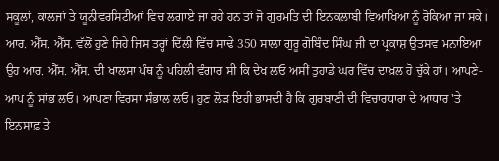ਸਕੂਲਾਂ, ਕਾਲਜਾਂ ਤੇ ਯੂਨੀਵਰਸਿਟੀਆਂ ਵਿਚ ਲਗਾਏ ਜਾ ਰਹੇ ਹਨ ਤਾਂ ਜੋ ਗੁਰਮਤਿ ਦੀ ਇਨਕਲਾਬੀ ਵਿਆਖਿਆ ਨੂੰ ਰੋਕਿਆ ਜਾ ਸਕੇ। ਆਰ. ਐੱਸ. ਐੱਸ. ਵੱਲੋਂ ਹੁਣੇ ਜਿਹੇ ਜਿਸ ਤਰ੍ਹਾਂ ਦਿੱਲੀ ਵਿੱਚ ਸਾਢੇ 350 ਸਾਲਾ ਗੁਰੂ ਗੋਬਿੰਦ ਸਿੰਘ ਜੀ ਦਾ ਪ੍ਰਕਾਸ਼ ਉਤਸਵ ਮਨਾਇਆ ਉਹ ਆਰ. ਐੱਸ. ਐੱਸ. ਦੀ ਖਾਲਸਾ ਪੰਥ ਨੂੰ ਪਹਿਲੀ ਵੰਗਾਰ ਸੀ ਕਿ ਦੇਖ ਲਓ ਅਸੀਂ ਤੁਹਾਡੇ ਘਰ ਵਿੱਚ ਦਾਖ਼ਲ ਹੋ ਚੁੱਕੇ ਹਾਂ। ਆਪਣੇ-ਆਪ ਨੂੰ ਸਾਂਭ ਲਓ। ਆਪਣਾ ਵਿਰਸਾ ਸੰਭਾਲ ਲਓ। ਹੁਣ ਲੋੜ ਇਹੀ ਭਾਸਦੀ ਹੈ ਕਿ ਗੁਰਬਾਣੀ ਦੀ ਵਿਚਾਰਧਾਰਾ ਦੇ ਆਧਾਰ 'ਤੇ ਇਨਸਾਫ਼ ਤੇ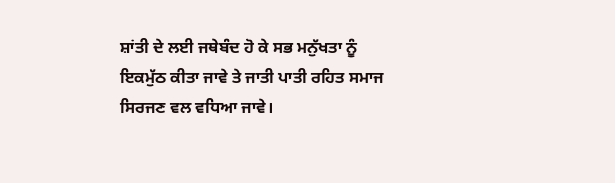ਸ਼ਾਂਤੀ ਦੇ ਲਈ ਜਥੇਬੰਦ ਹੋ ਕੇ ਸਭ ਮਨੁੱਖਤਾ ਨੂੰ ਇਕਮੁੱਠ ਕੀਤਾ ਜਾਵੇ ਤੇ ਜਾਤੀ ਪਾਤੀ ਰਹਿਤ ਸਮਾਜ ਸਿਰਜਣ ਵਲ ਵਧਿਆ ਜਾਵੇ।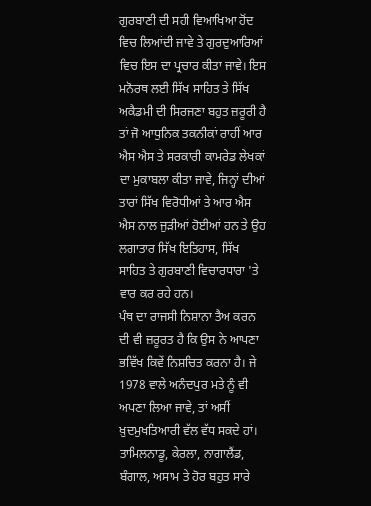ਗੁਰਬਾਣੀ ਦੀ ਸਹੀ ਵਿਆਖਿਆ ਹੋਂਦ ਵਿਚ ਲਿਆਂਦੀ ਜਾਵੇ ਤੇ ਗੁਰਦੁਆਰਿਆਂ ਵਿਚ ਇਸ ਦਾ ਪ੍ਰਚਾਰ ਕੀਤਾ ਜਾਵੇ। ਇਸ ਮਨੋਰਥ ਲਈ ਸਿੱਖ ਸਾਹਿਤ ਤੇ ਸਿੱਖ ਅਕੈਡਮੀ ਦੀ ਸਿਰਜਣਾ ਬਹੁਤ ਜ਼ਰੂਰੀ ਹੈ ਤਾਂ ਜੋ ਆਧੁਨਿਕ ਤਕਨੀਕਾਂ ਰਾਹੀਂ ਆਰ ਐਸ ਐਸ ਤੇ ਸਰਕਾਰੀ ਕਾਮਰੇਡ ਲੇਖਕਾਂ ਦਾ ਮੁਕਾਬਲਾ ਕੀਤਾ ਜਾਵੇ, ਜਿਨ੍ਹਾਂ ਦੀਆਂ ਤਾਰਾਂ ਸਿੱਖ ਵਿਰੋਧੀਆਂ ਤੇ ਆਰ ਐਸ ਐਸ ਨਾਲ ਜੁੜੀਆਂ ਹੋਈਆਂ ਹਨ ਤੇ ਉਹ ਲਗਾਤਾਰ ਸਿੱਖ ਇਤਿਹਾਸ, ਸਿੱਖ ਸਾਹਿਤ ਤੇ ਗੁਰਬਾਣੀ ਵਿਚਾਰਧਾਰਾ 'ਤੇ ਵਾਰ ਕਰ ਰਹੇ ਹਨ।
ਪੰਥ ਦਾ ਰਾਜਸੀ ਨਿਸ਼ਾਨਾ ਤੈਅ ਕਰਨ ਦੀ ਵੀ ਜ਼ਰੂਰਤ ਹੈ ਕਿ ਉਸ ਨੇ ਆਪਣਾ ਭਵਿੱਖ ਕਿਵੇਂ ਨਿਸ਼ਚਿਤ ਕਰਨਾ ਹੈ। ਜੇ 1978 ਵਾਲੇ ਅਨੰਦਪੁਰ ਮਤੇ ਨੂੰ ਵੀ ਅਪਣਾ ਲਿਆ ਜਾਵੇ, ਤਾਂ ਅਸੀਂ ਖ਼ੁਦਮੁਖਤਿਆਰੀ ਵੱਲ ਵੱਧ ਸਕਦੇ ਹਾਂ। ਤਾਮਿਲਨਾਡੂ, ਕੇਰਲਾ, ਨਾਗਾਲੈਂਡ, ਬੰਗਾਲ, ਅਸਾਮ ਤੇ ਹੋਰ ਬਹੁਤ ਸਾਰੇ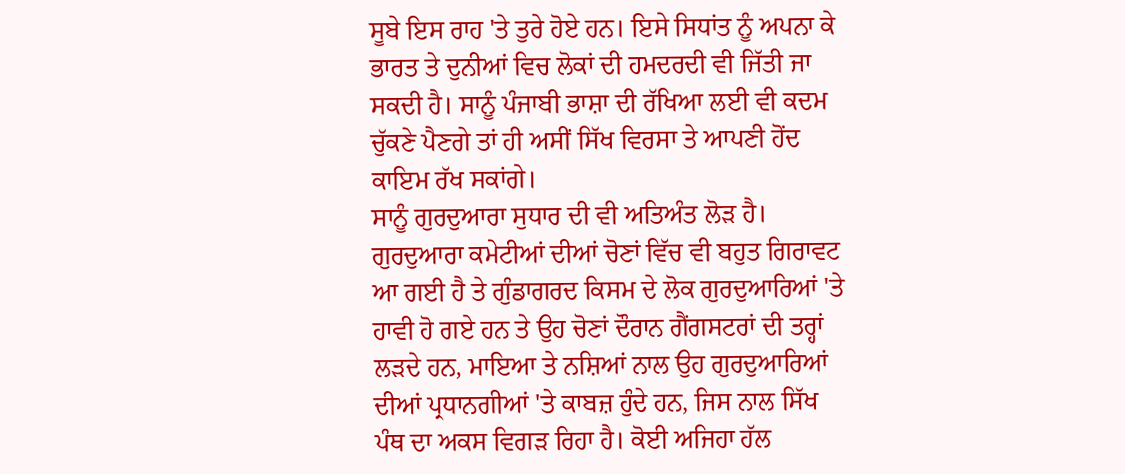ਸੂਬੇ ਇਸ ਰਾਹ 'ਤੇ ਤੁਰੇ ਹੋਏ ਹਨ। ਇਸੇ ਸਿਧਾਂਤ ਨੂੰ ਅਪਨਾ ਕੇ ਭਾਰਤ ਤੇ ਦੁਨੀਆਂ ਵਿਚ ਲੋਕਾਂ ਦੀ ਹਮਦਰਦੀ ਵੀ ਜਿੱਤੀ ਜਾ ਸਕਦੀ ਹੈ। ਸਾਨੂੰ ਪੰਜਾਬੀ ਭਾਸ਼ਾ ਦੀ ਰੱਖਿਆ ਲਈ ਵੀ ਕਦਮ ਚੁੱਕਣੇ ਪੈਣਗੇ ਤਾਂ ਹੀ ਅਸੀਂ ਸਿੱਖ ਵਿਰਸਾ ਤੇ ਆਪਣੀ ਹੋਂਦ ਕਾਇਮ ਰੱਖ ਸਕਾਂਗੇ।
ਸਾਨੂੰ ਗੁਰਦੁਆਰਾ ਸੁਧਾਰ ਦੀ ਵੀ ਅਤਿਅੰਤ ਲੋੜ ਹੈ। ਗੁਰਦੁਆਰਾ ਕਮੇਟੀਆਂ ਦੀਆਂ ਚੋਣਾਂ ਵਿੱਚ ਵੀ ਬਹੁਤ ਗਿਰਾਵਟ ਆ ਗਈ ਹੈ ਤੇ ਗੁੰਡਾਗਰਦ ਕਿਸਮ ਦੇ ਲੋਕ ਗੁਰਦੁਆਰਿਆਂ 'ਤੇ ਹਾਵੀ ਹੋ ਗਏ ਹਨ ਤੇ ਉਹ ਚੋਣਾਂ ਦੌਰਾਨ ਗੈਂਗਸਟਰਾਂ ਦੀ ਤਰ੍ਹਾਂ ਲੜਦੇ ਹਨ, ਮਾਇਆ ਤੇ ਨਸ਼ਿਆਂ ਨਾਲ ਉਹ ਗੁਰਦੁਆਰਿਆਂ ਦੀਆਂ ਪ੍ਰਧਾਨਗੀਆਂ 'ਤੇ ਕਾਬਜ਼ ਹੁੰਦੇ ਹਨ, ਜਿਸ ਨਾਲ ਸਿੱਖ ਪੰਥ ਦਾ ਅਕਸ ਵਿਗੜ ਰਿਹਾ ਹੈ। ਕੋਈ ਅਜਿਹਾ ਹੱਲ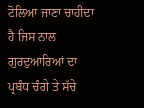ਟੋਲਿਆ ਜਾਣਾ ਚਾਹੀਦਾ ਹੈ ਜਿਸ ਨਾਲ ਗੁਰਦੁਆਰਿਆਂ ਦਾ ਪ੍ਰਬੰਧ ਚੰਗੇ ਤੇ ਸੱਚੇ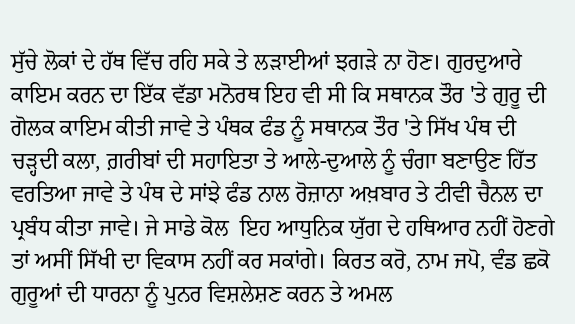ਸੁੱਚੇ ਲੋਕਾਂ ਦੇ ਹੱਥ ਵਿੱਚ ਰਹਿ ਸਕੇ ਤੇ ਲੜਾਈਆਂ ਝਗੜੇ ਨਾ ਹੋਣ। ਗੁਰਦੁਆਰੇ ਕਾਇਮ ਕਰਨ ਦਾ ਇੱਕ ਵੱਡਾ ਮਨੋਰਥ ਇਹ ਵੀ ਸੀ ਕਿ ਸਥਾਨਕ ਤੌਰ 'ਤੇ ਗੁਰੂ ਦੀ ਗੋਲਕ ਕਾਇਮ ਕੀਤੀ ਜਾਵੇ ਤੇ ਪੰਥਕ ਫੰਡ ਨੂੰ ਸਥਾਨਕ ਤੌਰ 'ਤੇ ਸਿੱਖ ਪੰਥ ਦੀ ਚੜ੍ਹਦੀ ਕਲਾ, ਗ਼ਰੀਬਾਂ ਦੀ ਸਹਾਇਤਾ ਤੇ ਆਲੇ-ਦੁਆਲੇ ਨੂੰ ਚੰਗਾ ਬਣਾਉਣ ਹਿੱਤ ਵਰਤਿਆ ਜਾਵੇ ਤੇ ਪੰਥ ਦੇ ਸਾਂਝੇ ਫੰਡ ਨਾਲ ਰੋਜ਼ਾਨਾ ਅਖ਼ਬਾਰ ਤੇ ਟੀਵੀ ਚੈਨਲ ਦਾ ਪ੍ਰਬੰਧ ਕੀਤਾ ਜਾਵੇ। ਜੇ ਸਾਡੇ ਕੋਲ  ਇਹ ਆਧੁਨਿਕ ਯੁੱਗ ਦੇ ਹਥਿਆਰ ਨਹੀਂ ਹੋਣਗੇ ਤਾਂ ਅਸੀਂ ਸਿੱਖੀ ਦਾ ਵਿਕਾਸ ਨਹੀਂ ਕਰ ਸਕਾਂਗੇ। ਕਿਰਤ ਕਰੋ, ਨਾਮ ਜਪੋ, ਵੰਡ ਛਕੋ ਗੁਰੂਆਂ ਦੀ ਧਾਰਨਾ ਨੂੰ ਪੁਨਰ ਵਿਸ਼ਲੇਸ਼ਣ ਕਰਨ ਤੇ ਅਮਲ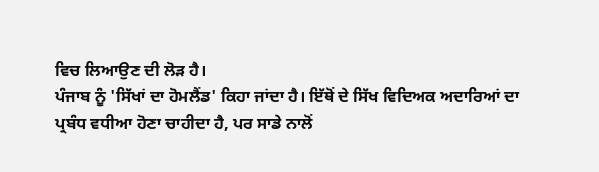ਵਿਚ ਲਿਆਉਣ ਦੀ ਲੋੜ ਹੈ।
ਪੰਜਾਬ ਨੂੰ 'ਸਿੱਖਾਂ ਦਾ ਹੋਮਲੈਂਡ' ਕਿਹਾ ਜਾਂਦਾ ਹੈ। ਇੱਥੋਂ ਦੇ ਸਿੱਖ ਵਿਦਿਅਕ ਅਦਾਰਿਆਂ ਦਾ ਪ੍ਰਬੰਧ ਵਧੀਆ ਹੋਣਾ ਚਾਹੀਦਾ ਹੈ, ਪਰ ਸਾਡੇ ਨਾਲੋਂ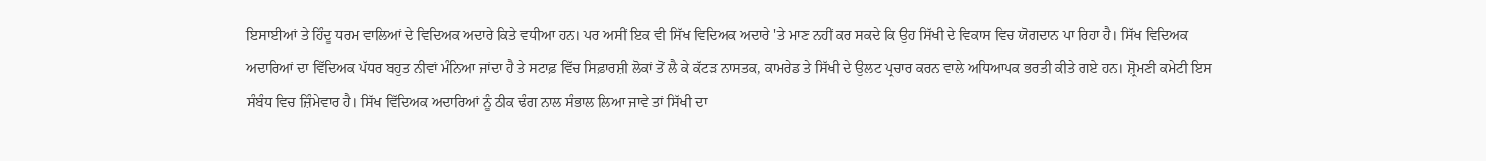ਇਸਾਈਆਂ ਤੇ ਹਿੰਦੂ ਧਰਮ ਵਾਲਿਆਂ ਦੇ ਵਿਦਿਅਕ ਅਦਾਰੇ ਕਿਤੇ ਵਧੀਆ ਹਨ। ਪਰ ਅਸੀਂ ਇਕ ਵੀ ਸਿੱਖ ਵਿਦਿਅਕ ਅਦਾਰੇ 'ਤੇ ਮਾਣ ਨਹੀਂ ਕਰ ਸਕਦੇ ਕਿ ਉਹ ਸਿੱਖੀ ਦੇ ਵਿਕਾਸ ਵਿਚ ਯੋਗਦਾਨ ਪਾ ਰਿਹਾ ਹੈ। ਸਿੱਖ ਵਿਦਿਅਕ ਅਦਾਰਿਆਂ ਦਾ ਵਿੱਦਿਅਕ ਪੱਧਰ ਬਹੁਤ ਨੀਵਾਂ ਮੰਨਿਆ ਜਾਂਦਾ ਹੈ ਤੇ ਸਟਾਫ਼ ਵਿੱਚ ਸਿਫ਼ਾਰਸ਼ੀ ਲੋਕਾਂ ਤੋਂ ਲੈ ਕੇ ਕੱਟੜ ਨਾਸਤਕ, ਕਾਮਰੇਡ ਤੇ ਸਿੱਖੀ ਦੇ ਉਲਟ ਪ੍ਰਚਾਰ ਕਰਨ ਵਾਲੇ ਅਧਿਆਪਕ ਭਰਤੀ ਕੀਤੇ ਗਏ ਹਨ। ਸ਼੍ਰੋਮਣੀ ਕਮੇਟੀ ਇਸ ਸੰਬੰਧ ਵਿਚ ਜ਼ਿੰਮੇਵਾਰ ਹੈ। ਸਿੱਖ ਵਿੱਦਿਅਕ ਅਦਾਰਿਆਂ ਨੂੰ ਠੀਕ ਢੰਗ ਨਾਲ ਸੰਭਾਲ ਲਿਆ ਜਾਵੇ ਤਾਂ ਸਿੱਖੀ ਦਾ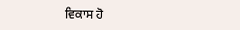ਵਿਕਾਸ ਹੋ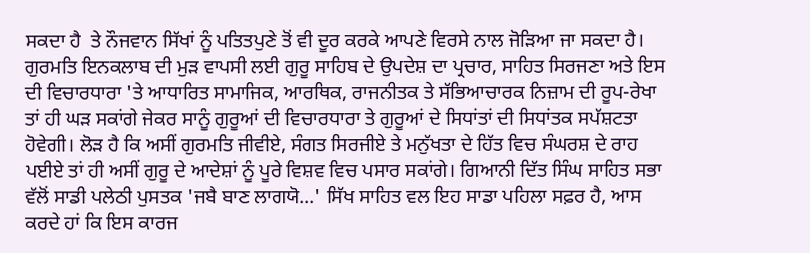ਸਕਦਾ ਹੈ  ਤੇ ਨੌਜਵਾਨ ਸਿੱਖਾਂ ਨੂੰ ਪਤਿਤਪੁਣੇ ਤੋਂ ਵੀ ਦੂਰ ਕਰਕੇ ਆਪਣੇ ਵਿਰਸੇ ਨਾਲ ਜੋੜਿਆ ਜਾ ਸਕਦਾ ਹੈ।
ਗੁਰਮਤਿ ਇਨਕਲਾਬ ਦੀ ਮੁੜ ਵਾਪਸੀ ਲਈ ਗੁਰੂ ਸਾਹਿਬ ਦੇ ਉਪਦੇਸ਼ ਦਾ ਪ੍ਰਚਾਰ, ਸਾਹਿਤ ਸਿਰਜਣਾ ਅਤੇ ਇਸ ਦੀ ਵਿਚਾਰਧਾਰਾ 'ਤੇ ਆਧਾਰਿਤ ਸਾਮਾਜਿਕ, ਆਰਥਿਕ, ਰਾਜਨੀਤਕ ਤੇ ਸੱਭਿਆਚਾਰਕ ਨਿਜ਼ਾਮ ਦੀ ਰੂਪ-ਰੇਖਾ ਤਾਂ ਹੀ ਘੜ ਸਕਾਂਗੇ ਜੇਕਰ ਸਾਨੂੰ ਗੁਰੂਆਂ ਦੀ ਵਿਚਾਰਧਾਰਾ ਤੇ ਗੁਰੂਆਂ ਦੇ ਸਿਧਾਂਤਾਂ ਦੀ ਸਿਧਾਂਤਕ ਸਪੱਸ਼ਟਤਾ ਹੋਵੇਗੀ। ਲੋੜ ਹੈ ਕਿ ਅਸੀਂ ਗੁਰਮਤਿ ਜੀਵੀਏ, ਸੰਗਤ ਸਿਰਜੀਏ ਤੇ ਮਨੁੱਖਤਾ ਦੇ ਹਿੱਤ ਵਿਚ ਸੰਘਰਸ਼ ਦੇ ਰਾਹ ਪਈਏ ਤਾਂ ਹੀ ਅਸੀਂ ਗੁਰੂ ਦੇ ਆਦੇਸ਼ਾਂ ਨੂੰ ਪੂਰੇ ਵਿਸ਼ਵ ਵਿਚ ਪਸਾਰ ਸਕਾਂਗੇ। ਗਿਆਨੀ ਦਿੱਤ ਸਿੰਘ ਸਾਹਿਤ ਸਭਾ ਵੱਲੋਂ ਸਾਡੀ ਪਲੇਠੀ ਪੁਸਤਕ 'ਜਬੈ ਬਾਣ ਲਾਗਯੋ...' ਸਿੱਖ ਸਾਹਿਤ ਵਲ ਇਹ ਸਾਡਾ ਪਹਿਲਾ ਸਫ਼ਰ ਹੈ, ਆਸ ਕਰਦੇ ਹਾਂ ਕਿ ਇਸ ਕਾਰਜ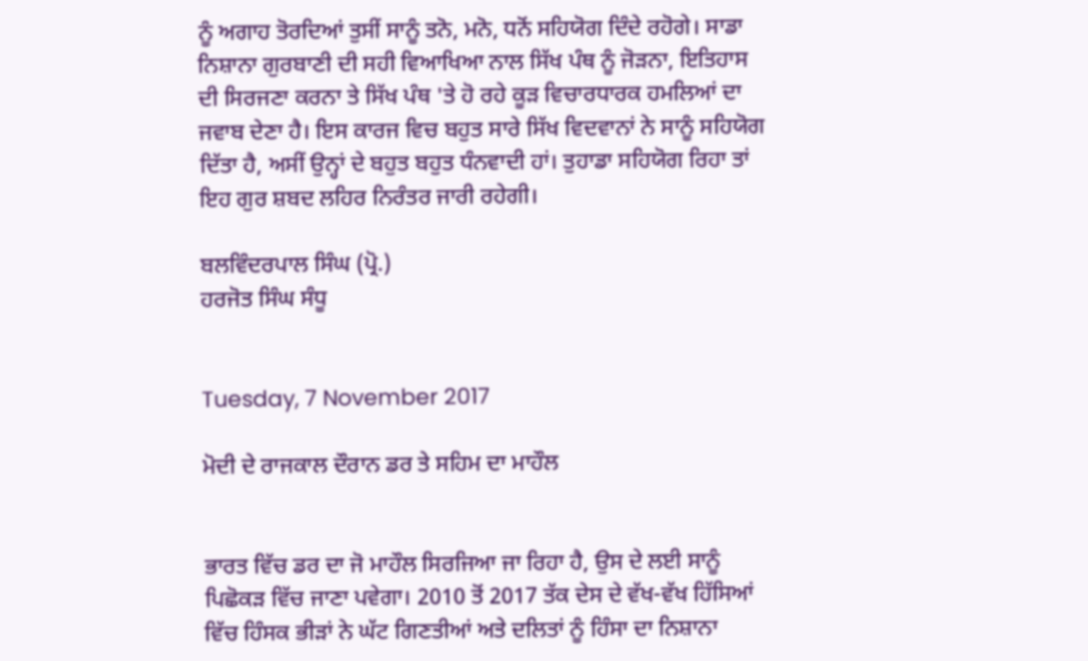ਨੂੰ ਅਗਾਹ ਤੋਰਦਿਆਂ ਤੁਸੀਂ ਸਾਨੂੰ ਤਨੋ, ਮਨੋ, ਧਨੋਂ ਸਹਿਯੋਗ ਦਿੰਦੇ ਰਹੋਗੇ। ਸਾਡਾ ਨਿਸ਼ਾਨਾ ਗੁਰਬਾਣੀ ਦੀ ਸਹੀ ਵਿਆਖਿਆ ਨਾਲ ਸਿੱਖ ਪੰਥ ਨੂੰ ਜੋੜਨਾ, ਇਤਿਹਾਸ ਦੀ ਸਿਰਜਣਾ ਕਰਨਾ ਤੇ ਸਿੱਖ ਪੰਥ 'ਤੇ ਹੋ ਰਹੇ ਕੂੜ ਵਿਚਾਰਧਾਰਕ ਹਮਲਿਆਂ ਦਾ ਜਵਾਬ ਦੇਣਾ ਹੈ। ਇਸ ਕਾਰਜ ਵਿਚ ਬਹੁਤ ਸਾਰੇ ਸਿੱਖ ਵਿਦਵਾਨਾਂ ਨੇ ਸਾਨੂੰ ਸਹਿਯੋਗ ਦਿੱਤਾ ਹੈ, ਅਸੀਂ ਉਨ੍ਹਾਂ ਦੇ ਬਹੁਤ ਬਹੁਤ ਧੰਨਵਾਦੀ ਹਾਂ। ਤੁਹਾਡਾ ਸਹਿਯੋਗ ਰਿਹਾ ਤਾਂ ਇਹ ਗੁਰ ਸ਼ਬਦ ਲਹਿਰ ਨਿਰੰਤਰ ਜਾਰੀ ਰਹੇਗੀ।

ਬਲਵਿੰਦਰਪਾਲ ਸਿੰਘ (ਪ੍ਰੋ.)
ਹਰਜੋਤ ਸਿੰਘ ਸੰਧੂ


Tuesday, 7 November 2017

ਮੋਦੀ ਦੇ ਰਾਜਕਾਲ ਦੌਰਾਨ ਡਰ ਤੇ ਸਹਿਮ ਦਾ ਮਾਹੌਲ


ਭਾਰਤ ਵਿੱਚ ਡਰ ਦਾ ਜੋ ਮਾਹੌਲ ਸਿਰਜਿਆ ਜਾ ਰਿਹਾ ਹੈ, ਉਸ ਦੇ ਲਈ ਸਾਨੂੰ ਪਿਛੋਕੜ ਵਿੱਚ ਜਾਣਾ ਪਵੇਗਾ। 2010 ਤੋਂ 2017 ਤੱਕ ਦੇਸ ਦੇ ਵੱਖ-ਵੱਖ ਹਿੱਸਿਆਂ ਵਿੱਚ ਹਿੰਸਕ ਭੀੜਾਂ ਨੇ ਘੱਟ ਗਿਣਤੀਆਂ ਅਤੇ ਦਲਿਤਾਂ ਨੂੰ ਹਿੰਸਾ ਦਾ ਨਿਸ਼ਾਨਾ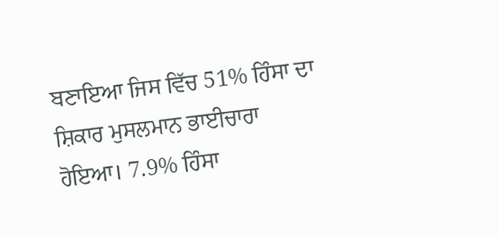ਬਣਾਇਆ ਜਿਸ ਵਿੱਚ 51% ਹਿੰਸਾ ਦਾ ਸ਼ਿਕਾਰ ਮੁਸਲਮਾਨ ਭਾਈਚਾਰਾ ਹੋਇਆ। 7.9% ਹਿੰਸਾ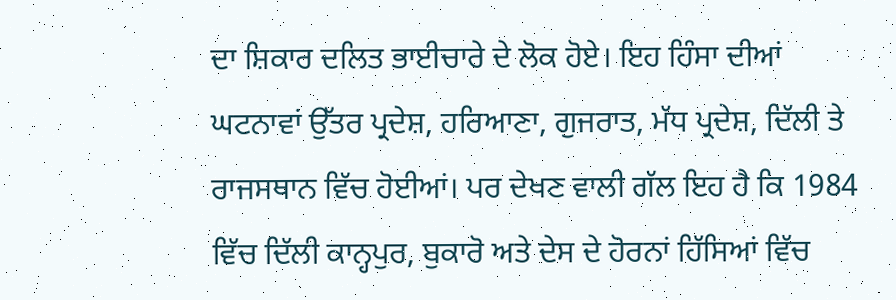ਦਾ ਸ਼ਿਕਾਰ ਦਲਿਤ ਭਾਈਚਾਰੇ ਦੇ ਲੋਕ ਹੋਏ। ਇਹ ਹਿੰਸਾ ਦੀਆਂ ਘਟਨਾਵਾਂ ਉੱਤਰ ਪ੍ਰਦੇਸ਼, ਹਰਿਆਣਾ, ਗੁਜਰਾਤ, ਮੱਧ ਪ੍ਰਦੇਸ਼, ਦਿੱਲੀ ਤੇ ਰਾਜਸਥਾਨ ਵਿੱਚ ਹੋਈਆਂ। ਪਰ ਦੇਖਣ ਵਾਲੀ ਗੱਲ ਇਹ ਹੈ ਕਿ 1984 ਵਿੱਚ ਦਿੱਲੀ ਕਾਨ੍ਹਪੁਰ, ਬੁਕਾਰੋ ਅਤੇ ਦੇਸ ਦੇ ਹੋਰਨਾਂ ਹਿੱਸਿਆਂ ਵਿੱਚ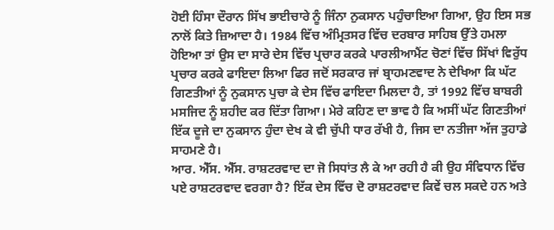ਹੋਈ ਹਿੰਸਾ ਦੌਰਾਨ ਸਿੱਖ ਭਾਈਚਾਰੇ ਨੂੰ ਜਿੰਨਾ ਨੁਕਸਾਨ ਪਹੁੰਚਾਇਆ ਗਿਆ, ਉਹ ਇਸ ਸਭ ਨਾਲੋਂ ਕਿਤੇ ਜ਼ਿਆਦਾ ਹੈ। 1984 ਵਿੱਚ ਅੰਮ੍ਰਿਤਸਰ ਵਿੱਚ ਦਰਬਾਰ ਸਾਹਿਬ ਉੱਤੇ ਹਮਲਾ ਹੋਇਆ ਤਾਂ ਉਸ ਦਾ ਸਾਰੇ ਦੇਸ ਵਿੱਚ ਪ੍ਰਚਾਰ ਕਰਕੇ ਪਾਰਲੀਆਮੈਂਟ ਚੋਣਾਂ ਵਿੱਚ ਸਿੱਖਾਂ ਵਿਰੁੱਧ ਪ੍ਰਚਾਰ ਕਰਕੇ ਫਾਇਦਾ ਲਿਆ ਫਿਰ ਜਦੋਂ ਸਰਕਾਰ ਜਾਂ ਬ੍ਰਾਹਮਣਵਾਦ ਨੇ ਦੇਖਿਆ ਕਿ ਘੱਟ ਗਿਣਤੀਆਂ ਨੂੰ ਨੁਕਸਾਨ ਪੁਚਾ ਕੇ ਦੇਸ ਵਿੱਚ ਫਾਇਦਾ ਮਿਲਦਾ ਹੈ, ਤਾਂ 1992 ਵਿੱਚ ਬਾਬਰੀ ਮਸਜਿਦ ਨੂੰ ਸ਼ਹੀਦ ਕਰ ਦਿੱਤਾ ਗਿਆ। ਮੇਰੇ ਕਹਿਣ ਦਾ ਭਾਵ ਹੈ ਕਿ ਅਸੀਂ ਘੱਟ ਗਿਣਤੀਆਂ ਇੱਕ ਦੂਜੇ ਦਾ ਨੁਕਸਾਨ ਹੁੰਦਾ ਦੇਖ ਕੇ ਵੀ ਚੁੱਪੀ ਧਾਰ ਰੱਖੀ ਹੈ, ਜਿਸ ਦਾ ਨਤੀਜਾ ਅੱਜ ਤੁਹਾਡੇ ਸਾਹਮਣੇ ਹੈ।
ਆਰ. ਐੱਸ. ਐੱਸ. ਰਾਸ਼ਟਰਵਾਦ ਦਾ ਜੋ ਸਿਧਾਂਤ ਲੈ ਕੇ ਆ ਰਹੀ ਹੈ ਕੀ ਉਹ ਸੰਵਿਧਾਨ ਵਿੱਚ ਪਏ ਰਾਸ਼ਟਰਵਾਦ ਵਰਗਾ ਹੈ? ਇੱਕ ਦੇਸ ਵਿੱਚ ਦੋ ਰਾਸ਼ਟਰਵਾਦ ਕਿਵੇਂ ਚਲ ਸਕਦੇ ਹਨ ਅਤੇ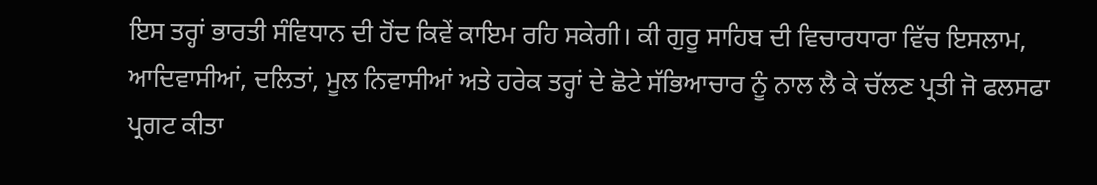ਇਸ ਤਰ੍ਹਾਂ ਭਾਰਤੀ ਸੰਵਿਧਾਨ ਦੀ ਹੋਂਦ ਕਿਵੇਂ ਕਾਇਮ ਰਹਿ ਸਕੇਗੀ। ਕੀ ਗੁਰੂ ਸਾਹਿਬ ਦੀ ਵਿਚਾਰਧਾਰਾ ਵਿੱਚ ਇਸਲਾਮ, ਆਦਿਵਾਸੀਆਂ, ਦਲਿਤਾਂ, ਮੂਲ ਨਿਵਾਸੀਆਂ ਅਤੇ ਹਰੇਕ ਤਰ੍ਹਾਂ ਦੇ ਛੋਟੇ ਸੱਭਿਆਚਾਰ ਨੂੰ ਨਾਲ ਲੈ ਕੇ ਚੱਲਣ ਪ੍ਰਤੀ ਜੋ ਫਲਸਫਾ ਪ੍ਰਗਟ ਕੀਤਾ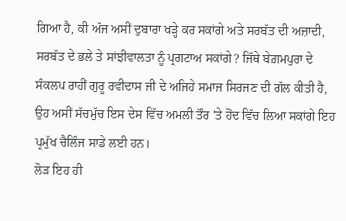ਗਿਆ ਹੈ, ਕੀ ਅੱਜ ਅਸੀਂ ਦੁਬਾਰਾ ਖੜ੍ਹੇ ਕਰ ਸਕਾਂਗੇ ਅਤੇ ਸਰਬੱਤ ਦੀ ਅਜ਼ਾਦੀ, ਸਰਬੱਤ ਦੇ ਭਲੇ ਤੇ ਸਾਂਝੀਵਾਲਤਾ ਨੂੰ ਪ੍ਰਗਟਾਅ ਸਕਾਂਗੇ? ਜਿੱਥੇ ਬੇਗ਼ਮਪੁਰਾ ਦੇ ਸੰਕਲਪ ਰਾਹੀਂ ਗੁਰੂ ਰਵੀਦਾਸ ਜੀ ਦੇ ਅਜਿਹੇ ਸਮਾਜ ਸਿਰਜਣ ਦੀ ਗੱਲ ਕੀਤੀ ਹੈ, ਉਹ ਅਸੀਂ ਸੱਚਮੁੱਚ ਇਸ ਦੇਸ ਵਿੱਚ ਅਮਲੀ ਤੌਰ 'ਤੇ ਹੋਂਦ ਵਿੱਚ ਲਿਆ ਸਕਾਂਗੇ ਇਹ ਪ੍ਰਮੁੱਖ ਚੈਲਿੰਜ ਸਾਡੇ ਲਈ ਹਨ।
ਲੋੜ ਇਹ ਹੀ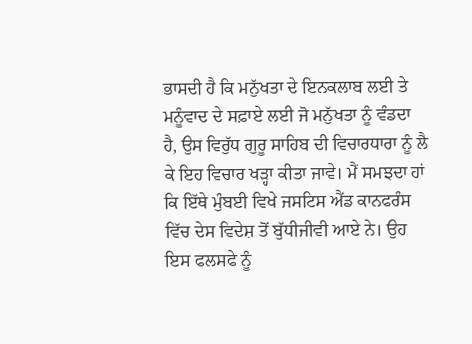ਭਾਸਦੀ ਹੈ ਕਿ ਮਨੁੱਖਤਾ ਦੇ ਇਨਕਲਾਬ ਲਈ ਤੇ ਮਨੂੰਵਾਦ ਦੇ ਸਫ਼ਾਏ ਲਈ ਜੋ ਮਨੁੱਖਤਾ ਨੂੰ ਵੰਡਦਾ ਹੈ, ਉਸ ਵਿਰੁੱਧ ਗੁਰੂ ਸਾਹਿਬ ਦੀ ਵਿਚਾਰਧਾਰਾ ਨੂੰ ਲੈ ਕੇ ਇਹ ਵਿਚਾਰ ਖੜ੍ਹਾ ਕੀਤਾ ਜਾਵੇ। ਮੈਂ ਸਮਝਦਾ ਹਾਂ ਕਿ ਇੱਥੇ ਮੁੰਬਈ ਵਿਖੇ ਜਸਟਿਸ ਐਂਡ ਕਾਨਫਰੰਸ ਵਿੱਚ ਦੇਸ ਵਿਦੇਸ਼ ਤੋਂ ਬੁੱਧੀਜੀਵੀ ਆਏ ਨੇ। ਉਹ ਇਸ ਫਲਸਫੇ ਨੂੰ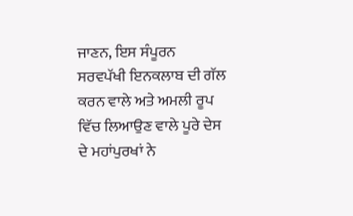ਜਾਣਨ, ਇਸ ਸੰਪੂਰਨ ਸਰਵਪੱਖੀ ਇਨਕਲਾਬ ਦੀ ਗੱਲ ਕਰਨ ਵਾਲੇ ਅਤੇ ਅਮਲੀ ਰੂਪ ਵਿੱਚ ਲਿਆਉਣ ਵਾਲੇ ਪੂਰੇ ਦੇਸ ਦੇ ਮਹਾਂਪੁਰਖਾਂ ਨੇ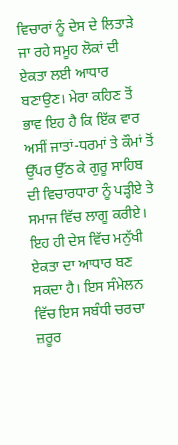ਵਿਚਾਰਾਂ ਨੂੰ ਦੇਸ ਦੇ ਲਿਤਾੜੇ ਜਾ ਰਹੇ ਸਮੂਹ ਲੋਕਾਂ ਦੀ ਏਕਤਾ ਲਈ ਆਧਾਰ ਬਣਾਉਣ। ਮੇਰਾ ਕਹਿਣ ਤੋਂ ਭਾਵ ਇਹ ਹੈ ਕਿ ਇੱਕ ਵਾਰ ਅਸੀਂ ਜਾਤਾਂ-ਧਰਮਾਂ ਤੇ ਕੌਮਾਂ ਤੋਂ ਉੱਪਰ ਉੱਠ ਕੇ ਗੁਰੂ ਸਾਹਿਬ ਦੀ ਵਿਚਾਰਧਾਰਾ ਨੂੰ ਪੜ੍ਹੀਏ ਤੇ ਸਮਾਜ ਵਿੱਚ ਲਾਗੂ ਕਰੀਏ। ਇਹ ਹੀ ਦੇਸ ਵਿੱਚ ਮਨੁੱਖੀ ਏਕਤਾ ਦਾ ਆਧਾਰ ਬਣ ਸਕਦਾ ਹੈ। ਇਸ ਸੰਮੇਲਨ ਵਿੱਚ ਇਸ ਸਬੰਧੀ ਚਰਚਾ ਜ਼ਰੂਰ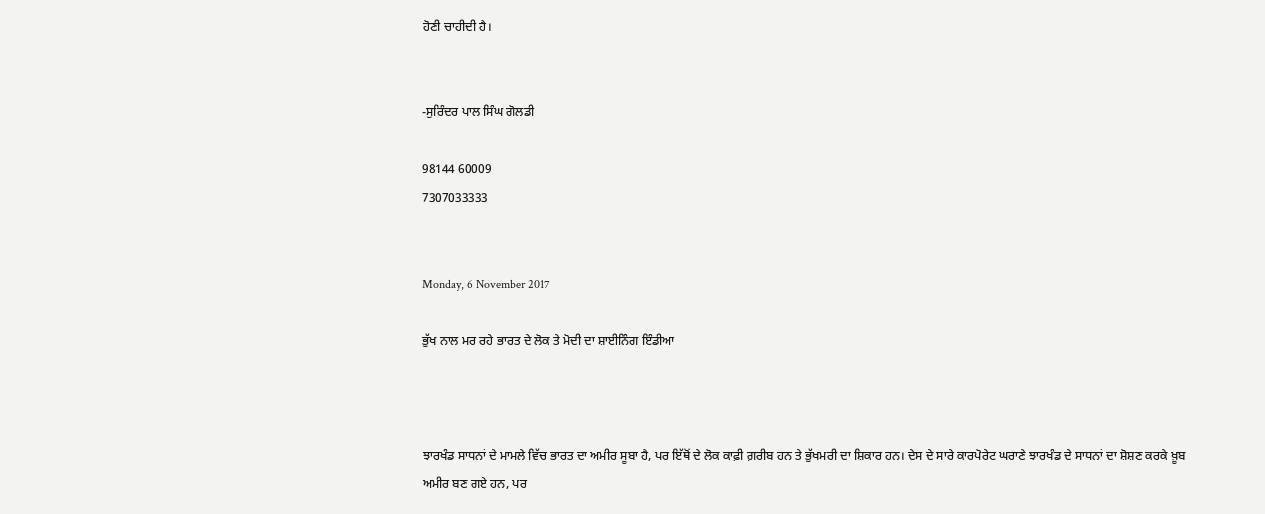ਹੋਣੀ ਚਾਹੀਦੀ ਹੈ।


-ਸੁਰਿੰਦਰ ਪਾਲ ਸਿੰਘ ਗੋਲਡੀ

98144 60009
7307033333


Monday, 6 November 2017

ਭੁੱਖ ਨਾਲ ਮਰ ਰਹੇ ਭਾਰਤ ਦੇ ਲੋਕ ਤੇ ਮੋਦੀ ਦਾ ਸ਼ਾਈਨਿੰਗ ਇੰਡੀਆ



ਝਾਰਖੰਡ ਸਾਧਨਾਂ ਦੇ ਮਾਮਲੇ ਵਿੱਚ ਭਾਰਤ ਦਾ ਅਮੀਰ ਸੂਬਾ ਹੈ, ਪਰ ਇੱਥੋਂ ਦੇ ਲੋਕ ਕਾਫ਼ੀ ਗ਼ਰੀਬ ਹਨ ਤੇ ਭੁੱਖਮਰੀ ਦਾ ਸ਼ਿਕਾਰ ਹਨ। ਦੇਸ ਦੇ ਸਾਰੇ ਕਾਰਪੋਰੇਟ ਘਰਾਣੇ ਝਾਰਖੰਡ ਦੇ ਸਾਧਨਾਂ ਦਾ ਸ਼ੋਸ਼ਣ ਕਰਕੇ ਖ਼ੂਬ ਅਮੀਰ ਬਣ ਗਏ ਹਨ, ਪਰ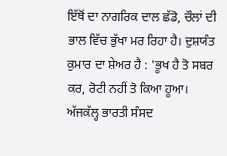ਇੱਥੋਂ ਦਾ ਨਾਗਰਿਕ ਦਾਲ ਛੱਡੋ, ਚੌਲਾਂ ਦੀ ਭਾਲ ਵਿੱਚ ਭੁੱਖਾ ਮਰ ਰਿਹਾ ਹੈ। ਦੁਸ਼ਯੰਤ ਕੁਮਾਰ ਦਾ ਸ਼ੇਅਰ ਹੈ : 'ਭੂਖ ਹੈ ਤੋ ਸਬਰ ਕਰ, ਰੋਟੀ ਨਹੀਂ ਤੋ ਕਿਆ ਹੂਆ। ਅੱਜਕੱਲ੍ਹ ਭਾਰਤੀ ਸੰਸਦ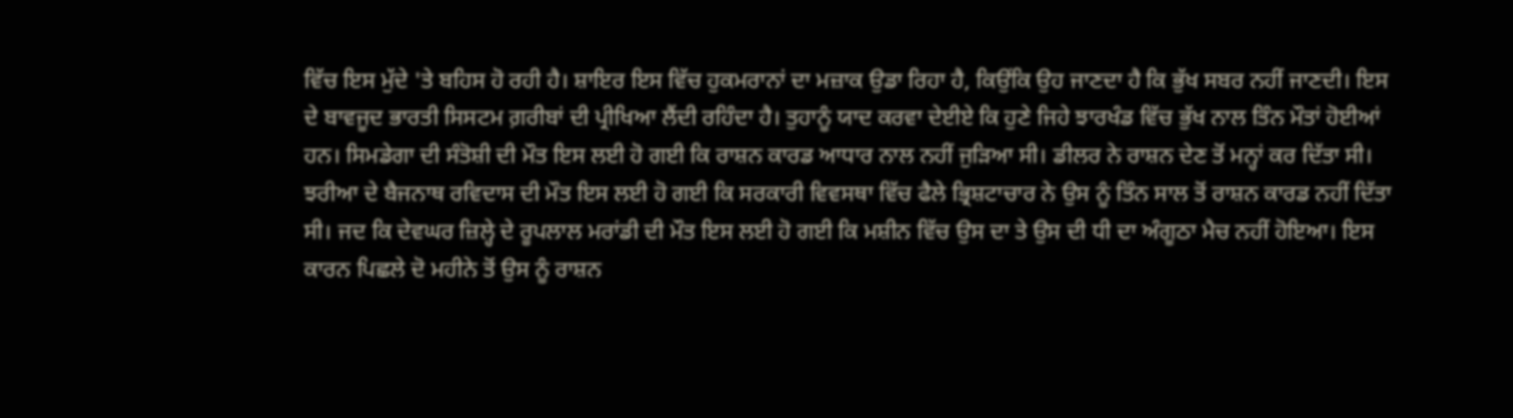ਵਿੱਚ ਇਸ ਮੁੱਦੇ 'ਤੇ ਬਹਿਸ ਹੋ ਰਹੀ ਹੈ। ਸ਼ਾਇਰ ਇਸ ਵਿੱਚ ਹੁਕਮਰਾਨਾਂ ਦਾ ਮਜ਼ਾਕ ਉਡਾ ਰਿਹਾ ਹੈ, ਕਿਉਂਕਿ ਉਹ ਜਾਣਦਾ ਹੈ ਕਿ ਭੁੱਖ ਸਬਰ ਨਹੀਂ ਜਾਣਦੀ। ਇਸ ਦੇ ਬਾਵਜੂਦ ਭਾਰਤੀ ਸਿਸਟਮ ਗ਼ਰੀਬਾਂ ਦੀ ਪ੍ਰੀਖਿਆ ਲੈਂਦੀ ਰਹਿੰਦਾ ਹੈ। ਤੁਹਾਨੂੰ ਯਾਦ ਕਰਵਾ ਦੇਈਏ ਕਿ ਹੁਣੇ ਜਿਹੇ ਝਾਰਖੰਡ ਵਿੱਚ ਭੁੱਖ ਨਾਲ ਤਿੰਨ ਮੌਤਾਂ ਹੋਈਆਂ ਹਨ। ਸਿਮਡੇਗਾ ਦੀ ਸੰਤੋਸ਼ੀ ਦੀ ਮੌਤ ਇਸ ਲਈ ਹੋ ਗਈ ਕਿ ਰਾਸ਼ਨ ਕਾਰਡ ਆਧਾਰ ਨਾਲ ਨਹੀਂ ਜੁੜਿਆ ਸੀ। ਡੀਲਰ ਨੇ ਰਾਸ਼ਨ ਦੇਣ ਤੋਂ ਮਨ੍ਹਾਂ ਕਰ ਦਿੱਤਾ ਸੀ। ਝਰੀਆ ਦੇ ਬੈਜਨਾਥ ਰਵਿਦਾਸ ਦੀ ਮੌਤ ਇਸ ਲਈ ਹੋ ਗਈ ਕਿ ਸਰਕਾਰੀ ਵਿਵਸਥਾ ਵਿੱਚ ਫੈਲੇ ਭ੍ਰਿਸ਼ਟਾਚਾਰ ਨੇ ਉਸ ਨੂੰ ਤਿੰਨ ਸਾਲ ਤੋਂ ਰਾਸ਼ਨ ਕਾਰਡ ਨਹੀਂ ਦਿੱਤਾ ਸੀ। ਜਦ ਕਿ ਦੇਵਘਰ ਜ਼ਿਲ੍ਹੇ ਦੇ ਰੂਪਲਾਲ ਮਰਾਂਡੀ ਦੀ ਮੌਤ ਇਸ ਲਈ ਹੋ ਗਈ ਕਿ ਮਸ਼ੀਨ ਵਿੱਚ ਉਸ ਦਾ ਤੇ ਉਸ ਦੀ ਧੀ ਦਾ ਅੰਗੂਠਾ ਮੈਚ ਨਹੀਂ ਹੋਇਆ। ਇਸ ਕਾਰਨ ਪਿਛਲੇ ਦੋ ਮਹੀਨੇ ਤੋਂ ਉਸ ਨੂੰ ਰਾਸ਼ਨ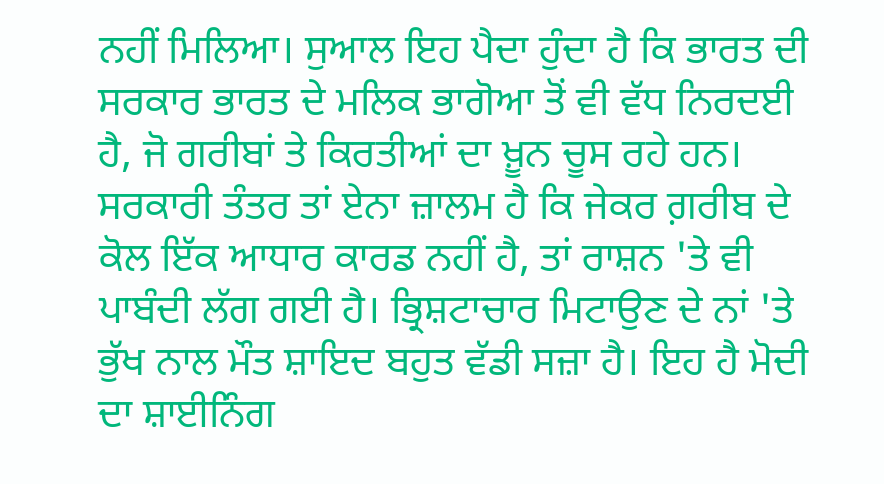ਨਹੀਂ ਮਿਲਿਆ। ਸੁਆਲ ਇਹ ਪੈਦਾ ਹੁੰਦਾ ਹੈ ਕਿ ਭਾਰਤ ਦੀ ਸਰਕਾਰ ਭਾਰਤ ਦੇ ਮਲਿਕ ਭਾਗੋਆ ਤੋਂ ਵੀ ਵੱਧ ਨਿਰਦਈ ਹੈ, ਜੋ ਗਰੀਬਾਂ ਤੇ ਕਿਰਤੀਆਂ ਦਾ ਖ਼ੂਨ ਚੂਸ ਰਹੇ ਹਨ।  ਸਰਕਾਰੀ ਤੰਤਰ ਤਾਂ ਏਨਾ ਜ਼ਾਲਮ ਹੈ ਕਿ ਜੇਕਰ ਗ਼ਰੀਬ ਦੇ ਕੋਲ ਇੱਕ ਆਧਾਰ ਕਾਰਡ ਨਹੀਂ ਹੈ, ਤਾਂ ਰਾਸ਼ਨ 'ਤੇ ਵੀ ਪਾਬੰਦੀ ਲੱਗ ਗਈ ਹੈ। ਭ੍ਰਿਸ਼ਟਾਚਾਰ ਮਿਟਾਉਣ ਦੇ ਨਾਂ 'ਤੇ ਭੁੱਖ ਨਾਲ ਮੌਤ ਸ਼ਾਇਦ ਬਹੁਤ ਵੱਡੀ ਸਜ਼ਾ ਹੈ। ਇਹ ਹੈ ਮੋਦੀ ਦਾ ਸ਼ਾਈਨਿੰਗ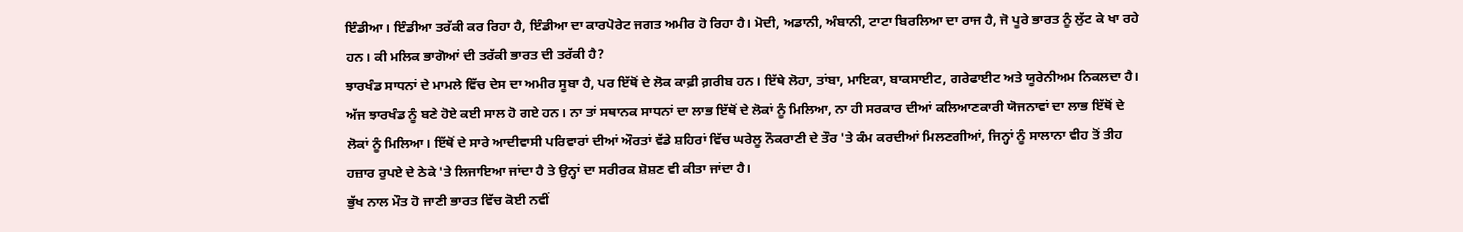ਇੰਡੀਆ। ਇੰਡੀਆ ਤਰੱਕੀ ਕਰ ਰਿਹਾ ਹੈ, ਇੰਡੀਆ ਦਾ ਕਾਰਪੋਰੇਟ ਜਗਤ ਅਮੀਰ ਹੋ ਰਿਹਾ ਹੈ। ਮੋਦੀ, ਅਡਾਨੀ, ਅੰਬਾਨੀ, ਟਾਟਾ ਬਿਰਲਿਆ ਦਾ ਰਾਜ ਹੈ, ਜੋ ਪੂਰੇ ਭਾਰਤ ਨੂੰ ਲੁੱਟ ਕੇ ਖਾ ਰਹੇ ਹਨ। ਕੀ ਮਲਿਕ ਭਾਗੋਆਂ ਦੀ ਤਰੱਕੀ ਭਾਰਤ ਦੀ ਤਰੱਕੀ ਹੈ?
ਝਾਰਖੰਡ ਸਾਧਨਾਂ ਦੇ ਮਾਮਲੇ ਵਿੱਚ ਦੇਸ ਦਾ ਅਮੀਰ ਸੂਬਾ ਹੈ, ਪਰ ਇੱਥੋਂ ਦੇ ਲੋਕ ਕਾਫ਼ੀ ਗ਼ਰੀਬ ਹਨ। ਇੱਥੇ ਲੋਹਾ, ਤਾਂਬਾ, ਮਾਇਕਾ, ਬਾਕਸਾਈਟ, ਗਰੇਫਾਈਟ ਅਤੇ ਯੂਰੇਨੀਅਮ ਨਿਕਲਦਾ ਹੈ। ਅੱਜ ਝਾਰਖੰਡ ਨੂੰ ਬਣੇ ਹੋਏ ਕਈ ਸਾਲ ਹੋ ਗਏ ਹਨ। ਨਾ ਤਾਂ ਸਥਾਨਕ ਸਾਧਨਾਂ ਦਾ ਲਾਭ ਇੱਥੋਂ ਦੇ ਲੋਕਾਂ ਨੂੰ ਮਿਲਿਆ, ਨਾ ਹੀ ਸਰਕਾਰ ਦੀਆਂ ਕਲਿਆਣਕਾਰੀ ਯੋਜਨਾਵਾਂ ਦਾ ਲਾਭ ਇੱਥੋਂ ਦੇ ਲੋਕਾਂ ਨੂੰ ਮਿਲਿਆ। ਇੱਥੋਂ ਦੇ ਸਾਰੇ ਆਦੀਵਾਸੀ ਪਰਿਵਾਰਾਂ ਦੀਆਂ ਔਰਤਾਂ ਵੱਡੇ ਸ਼ਹਿਰਾਂ ਵਿੱਚ ਘਰੇਲੂ ਨੌਕਰਾਣੀ ਦੇ ਤੌਰ 'ਤੇ ਕੰਮ ਕਰਦੀਆਂ ਮਿਲਣਗੀਆਂ, ਜਿਨ੍ਹਾਂ ਨੂੰ ਸਾਲਾਨਾ ਵੀਹ ਤੋਂ ਤੀਹ ਹਜ਼ਾਰ ਰੁਪਏ ਦੇ ਠੇਕੇ 'ਤੇ ਲਿਜਾਇਆ ਜਾਂਦਾ ਹੈ ਤੇ ਉਨ੍ਹਾਂ ਦਾ ਸਰੀਰਕ ਸ਼ੋਸ਼ਣ ਵੀ ਕੀਤਾ ਜਾਂਦਾ ਹੈ।
ਭੁੱਖ ਨਾਲ ਮੌਤ ਹੋ ਜਾਣੀ ਭਾਰਤ ਵਿੱਚ ਕੋਈ ਨਵੀਂ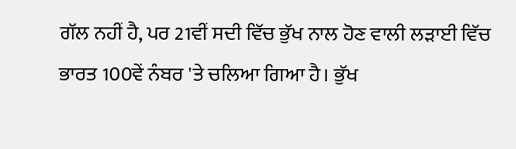ਗੱਲ ਨਹੀਂ ਹੈ, ਪਰ 21ਵੀਂ ਸਦੀ ਵਿੱਚ ਭੁੱਖ ਨਾਲ ਹੋਣ ਵਾਲੀ ਲੜਾਈ ਵਿੱਚ ਭਾਰਤ 100ਵੇਂ ਨੰਬਰ 'ਤੇ ਚਲਿਆ ਗਿਆ ਹੈ। ਭੁੱਖ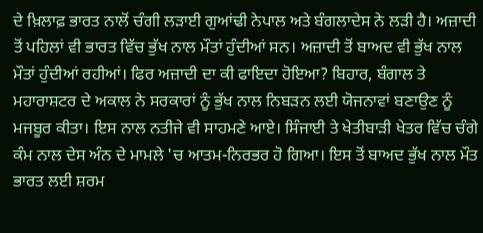ਦੇ ਖ਼ਿਲਾਫ਼ ਭਾਰਤ ਨਾਲੋਂ ਚੰਗੀ ਲੜਾਈ ਗੁਆਂਢੀ ਨੇਪਾਲ ਅਤੇ ਬੰਗਲਾਦੇਸ ਨੇ ਲੜੀ ਹੈ। ਅਜ਼ਾਦੀ ਤੋਂ ਪਹਿਲਾਂ ਵੀ ਭਾਰਤ ਵਿੱਚ ਭੁੱਖ ਨਾਲ ਮੌਤਾਂ ਹੁੰਦੀਆਂ ਸਨ। ਅਜ਼ਾਦੀ ਤੋਂ ਬਾਅਦ ਵੀ ਭੁੱਖ ਨਾਲ ਮੌਤਾਂ ਹੁੰਦੀਆਂ ਰਹੀਆਂ। ਫਿਰ ਅਜ਼ਾਦੀ ਦਾ ਕੀ ਫਾਇਦਾ ਹੋਇਆ? ਬਿਹਾਰ, ਬੰਗਾਲ ਤੇ ਮਹਾਰਾਸ਼ਟਰ ਦੇ ਅਕਾਲ ਨੇ ਸਰਕਾਰਾਂ ਨੂੰ ਭੁੱਖ ਨਾਲ ਨਿਬੜਨ ਲਈ ਯੋਜਨਾਵਾਂ ਬਣਾਉਣ ਨੂੰ ਮਜਬੂਰ ਕੀਤਾ। ਇਸ ਨਾਲ ਨਤੀਜੇ ਵੀ ਸਾਹਮਣੇ ਆਏ। ਸਿੰਜਾਈ ਤੇ ਖੇਤੀਬਾੜੀ ਖੇਤਰ ਵਿੱਚ ਚੰਗੇ ਕੰਮ ਨਾਲ ਦੇਸ ਅੰਨ ਦੇ ਮਾਮਲੇ 'ਚ ਆਤਮ-ਨਿਰਭਰ ਹੋ ਗਿਆ। ਇਸ ਤੋਂ ਬਾਅਦ ਭੁੱਖ ਨਾਲ ਮੌਤ ਭਾਰਤ ਲਈ ਸ਼ਰਮ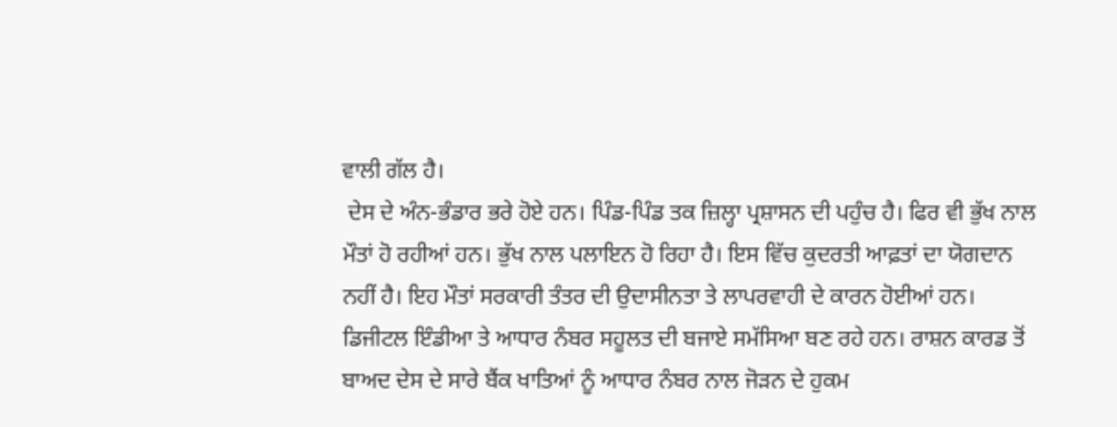ਵਾਲੀ ਗੱਲ ਹੈ।
 ਦੇਸ ਦੇ ਅੰਨ-ਭੰਡਾਰ ਭਰੇ ਹੋਏ ਹਨ। ਪਿੰਡ-ਪਿੰਡ ਤਕ ਜ਼ਿਲ੍ਹਾ ਪ੍ਰਸ਼ਾਸਨ ਦੀ ਪਹੁੰਚ ਹੈ। ਫਿਰ ਵੀ ਭੁੱਖ ਨਾਲ ਮੌਤਾਂ ਹੋ ਰਹੀਆਂ ਹਨ। ਭੁੱਖ ਨਾਲ ਪਲਾਇਨ ਹੋ ਰਿਹਾ ਹੈ। ਇਸ ਵਿੱਚ ਕੁਦਰਤੀ ਆਫ਼ਤਾਂ ਦਾ ਯੋਗਦਾਨ ਨਹੀਂ ਹੈ। ਇਹ ਮੌਤਾਂ ਸਰਕਾਰੀ ਤੰਤਰ ਦੀ ਉਦਾਸੀਨਤਾ ਤੇ ਲਾਪਰਵਾਹੀ ਦੇ ਕਾਰਨ ਹੋਈਆਂ ਹਨ।
ਡਿਜੀਟਲ ਇੰਡੀਆ ਤੇ ਆਧਾਰ ਨੰਬਰ ਸਹੂਲਤ ਦੀ ਬਜਾਏ ਸਮੱਸਿਆ ਬਣ ਰਹੇ ਹਨ। ਰਾਸ਼ਨ ਕਾਰਡ ਤੋਂ ਬਾਅਦ ਦੇਸ ਦੇ ਸਾਰੇ ਬੈਂਕ ਖਾਤਿਆਂ ਨੂੰ ਆਧਾਰ ਨੰਬਰ ਨਾਲ ਜੋੜਨ ਦੇ ਹੁਕਮ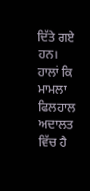ਦਿੱਤੇ ਗਏ ਹਨ। ਹਾਲਾਂ ਕਿ ਮਾਮਲਾ ਫਿਲਹਾਲ ਅਦਾਲਤ ਵਿੱਚ ਹੈ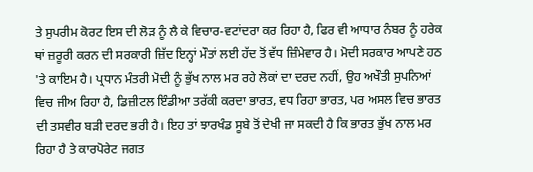ਤੇ ਸੁਪਰੀਮ ਕੋਰਟ ਇਸ ਦੀ ਲੋੜ ਨੂੰ ਲੈ ਕੇ ਵਿਚਾਰ-ਵਟਾਂਦਰਾ ਕਰ ਰਿਹਾ ਹੈ, ਫਿਰ ਵੀ ਆਧਾਰ ਨੰਬਰ ਨੂੰ ਹਰੇਕ ਥਾਂ ਜ਼ਰੂਰੀ ਕਰਨ ਦੀ ਸਰਕਾਰੀ ਜ਼ਿੱਦ ਇਨ੍ਹਾਂ ਮੌਤਾਂ ਲਈ ਹੱਦ ਤੋਂ ਵੱਧ ਜ਼ਿੰਮੇਵਾਰ ਹੈ। ਮੋਦੀ ਸਰਕਾਰ ਆਪਣੇ ਹਠ 'ਤੇ ਕਾਇਮ ਹੈ। ਪ੍ਰਧਾਨ ਮੰਤਰੀ ਮੋਦੀ ਨੂੰ ਭੁੱਖ ਨਾਲ ਮਰ ਰਹੇ ਲੋਕਾਂ ਦਾ ਦਰਦ ਨਹੀਂ, ਉਹ ਅਖੌਤੀ ਸੁਪਨਿਆਂ ਵਿਚ ਜੀਅ ਰਿਹਾ ਹੈ, ਡਿਜ਼ੀਟਲ ਇੰਡੀਆ ਤਰੱਕੀ ਕਰਦਾ ਭਾਰਤ, ਵਧ ਰਿਹਾ ਭਾਰਤ, ਪਰ ਅਸਲ ਵਿਚ ਭਾਰਤ ਦੀ ਤਸਵੀਰ ਬੜੀ ਦਰਦ ਭਰੀ ਹੈ। ਇਹ ਤਾਂ ਝਾਰਖੰਡ ਸੂਬੇ ਤੋਂ ਦੇਖੀ ਜਾ ਸਕਦੀ ਹੈ ਕਿ ਭਾਰਤ ਭੁੱਖ ਨਾਲ ਮਰ ਰਿਹਾ ਹੈ ਤੇ ਕਾਰਪੋਰੇਟ ਜਗਤ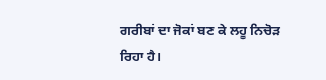ਗਰੀਬਾਂ ਦਾ ਜੋਕਾਂ ਬਣ ਕੇ ਲਹੂ ਨਿਚੋੜ ਰਿਹਾ ਹੈ।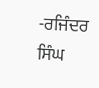-ਰਜਿੰਦਰ ਸਿੰਘ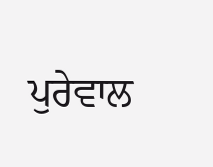ਪੁਰੇਵਾਲ